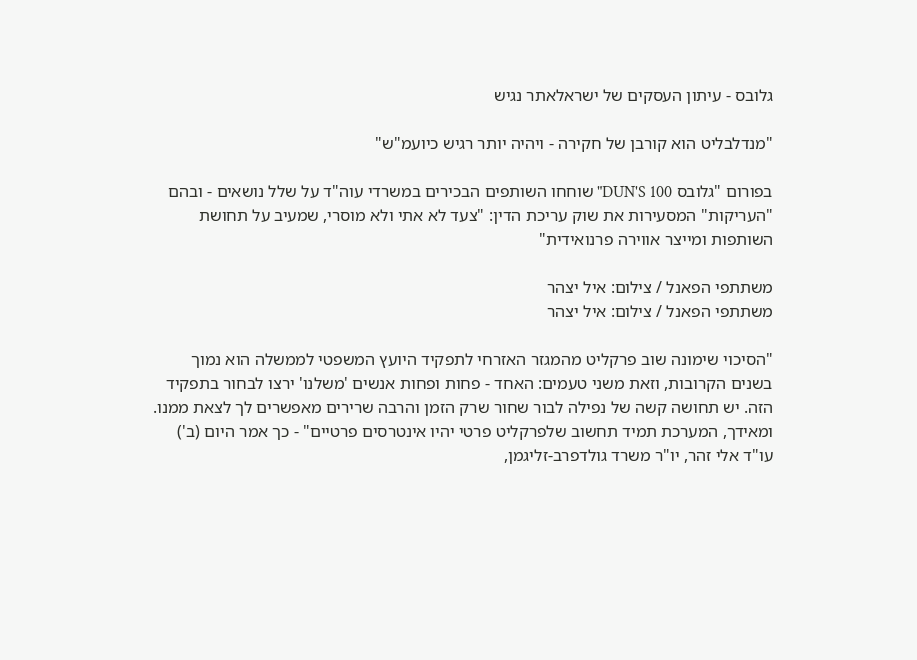גלובס - עיתון העסקים של ישראלאתר נגיש

"מנדלבליט הוא קורבן של חקירה - ויהיה יותר רגיש כיועמ"ש"

בפורום "גלובס DUN'S 100" שוחחו השותפים הבכירים במשרדי עוה"ד על שלל נושאים - ובהם "העריקות" המסעירות את שוק עריכת הדין: "צעד לא אתי ולא מוסרי, שמעיב על תחושת השותפות ומייצר אווירה פרנואידית"

משתתפי הפאנל / צילום: איל יצהר
משתתפי הפאנל / צילום: איל יצהר

"הסיכוי שימונה שוב פרקליט מהמגזר האזרחי לתפקיד היועץ המשפטי לממשלה הוא נמוך בשנים הקרובות, וזאת משני טעמים: האחד - פחות ופחות אנשים 'משלנו' ירצו לבחור בתפקיד הזה. יש תחושה קשה של נפילה לבור שחור שרק הזמן והרבה שרירים מאפשרים לך לצאת ממנו. ומאידך, המערכת תמיד תחשוב שלפרקליט פרטי יהיו אינטרסים פרטיים" - כך אמר היום (ב') עו"ד אלי זהר, יו"ר משרד גולדפרב-זליגמן,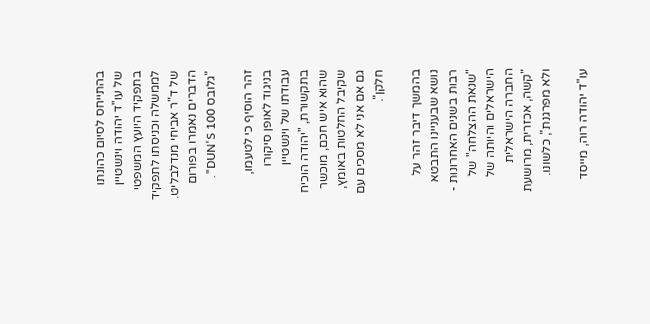בהתייחס לסיום כהונתו של עו"ד יהודה וינשטיין בתפקיד היועץ המשפטי לממשלה וכניסתו לתפקיד של ד"ר אביחי מנדלבליט. הדברים נאמרו בפורום "גלובס DUN'S 100".

זהר הוסיף כי לטעמו, בניגוד לאופן סיקורו עבודתו של וינשטיין בתקשורת, "יהודה הוכיח שהוא איש חכם, מוכשר שקיבל החלטות באומץ, גם אם אני לא מסכים עם חלקן".

בהמשך דיבר זהר על נושא שבעניינו התבטא רבות בשנים האחרונות - "שנאת ההצלחה" של הישראלים והיותה של החברה הישראלית "קשה, אכזרית, מרושעת ולא מפרגנת", כלשונו.

עו"ד יהודה רוה, מייסד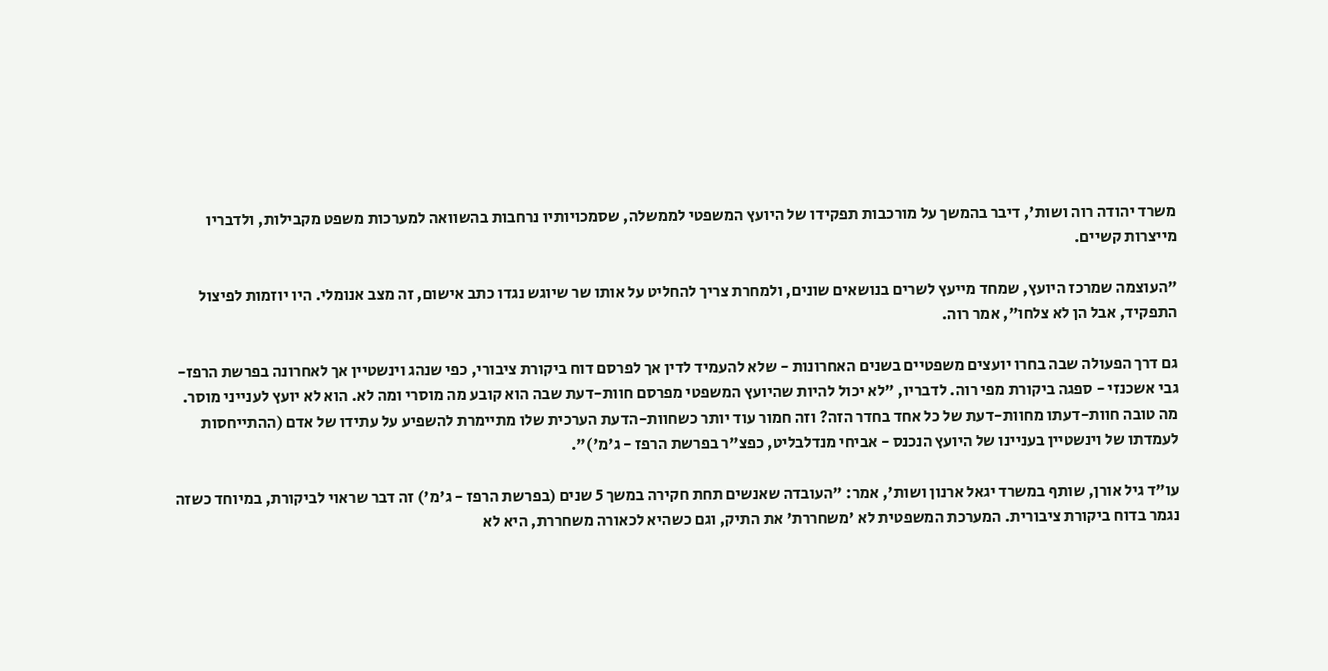משרד יהודה רוה ושות', דיבר בהמשך על מורכבות תפקידו של היועץ המשפטי לממשלה, שסמכויותיו נרחבות בהשוואה למערכות משפט מקבילות, ולדבריו מייצרות קשיים.

"העוצמה שמרכז היועץ, שמחד מייעץ לשרים בנושאים שונים, ולמחרת צריך להחליט על אותו שר שיוגש נגדו כתב אישום, זה מצב אנומלי. היו יוזמות לפיצול התפקיד, אבל הן לא צלחו", אמר רוה.

גם דרך הפעולה שבה בחרו יועצים משפטיים בשנים האחרונות - שלא להעמיד לדין אך לפרסם דוח ביקורת ציבורי, כפי שנהג וינשטיין אך לאחרונה בפרשת הרפז-גבי אשכנזי - ספגה ביקורת מפי רוה. לדבריו, "לא יכול להיות שהיועץ המשפטי מפרסם חוות-דעת שבה הוא קובע מה מוסרי ומה לא. הוא לא יועץ לענייני מוסר. מה טובה חוות-דעתו מחוות-דעת של כל אחד בחדר הזה? וזה חמור עוד יותר כשחוות-הדעת הערכית שלו מתיימרת להשפיע על עתידו של אדם (ההתייחסות לעמדתו של וינשטיין בעניינו של היועץ הנכנס - אביחי מנדלבליט, כפצ"ר בפרשת הרפז - ג'מ')".

עו"ד גיל אורן, שותף במשרד יגאל ארנון ושות', אמר: "העובדה שאנשים תחת חקירה במשך 5 שנים (בפרשת הרפז - ג'מ') זה דבר שראוי לביקורת, במיוחד כשזה נגמר בדוח ביקורת ציבורית. המערכת המשפטית לא 'משחררת' את התיק, וגם כשהיא לכאורה משחררת, היא לא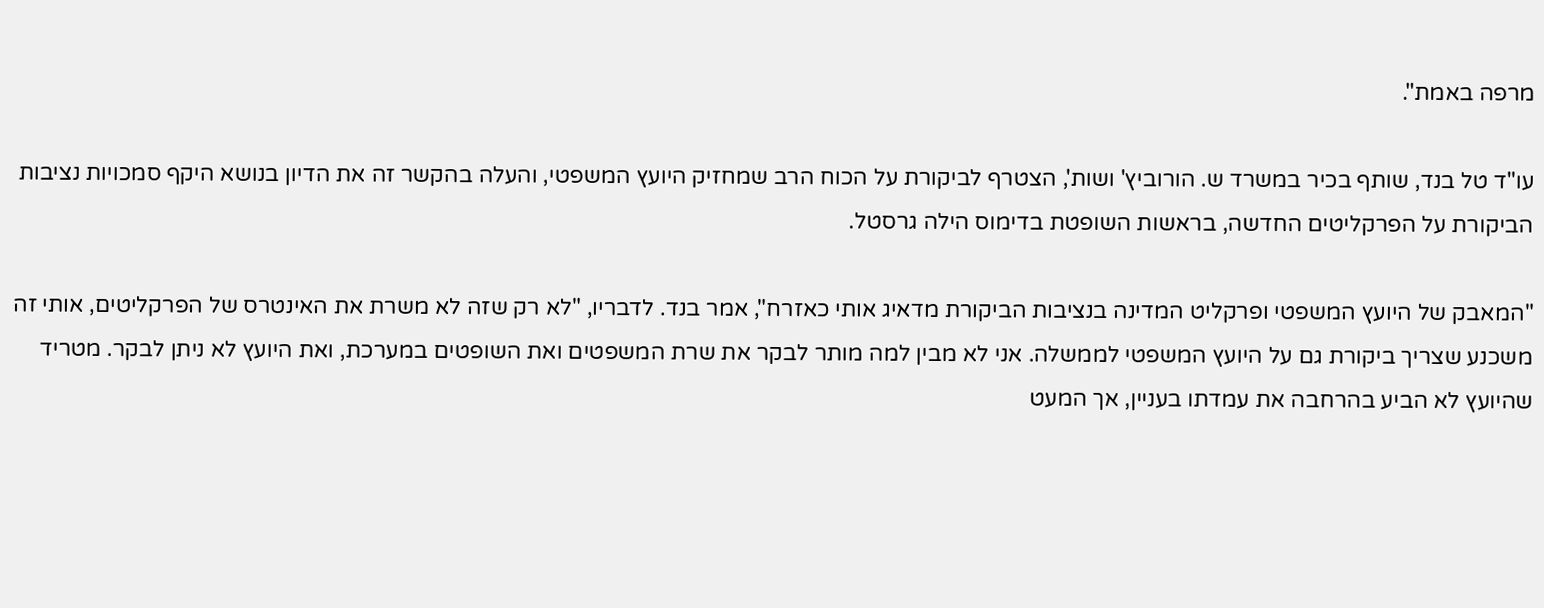מרפה באמת".

עו"ד טל בנד, שותף בכיר במשרד ש. הורוביץ' ושות', הצטרף לביקורת על הכוח הרב שמחזיק היועץ המשפטי, והעלה בהקשר זה את הדיון בנושא היקף סמכויות נציבות הביקורת על הפרקליטים החדשה, בראשות השופטת בדימוס הילה גרסטל.

"המאבק של היועץ המשפטי ופרקליט המדינה בנציבות הביקורת מדאיג אותי כאזרח", אמר בנד. לדבריו, "לא רק שזה לא משרת את האינטרס של הפרקליטים, אותי זה משכנע שצריך ביקורת גם על היועץ המשפטי לממשלה. אני לא מבין למה מותר לבקר את שרת המשפטים ואת השופטים במערכת, ואת היועץ לא ניתן לבקר. מטריד שהיועץ לא הביע בהרחבה את עמדתו בעניין, אך המעט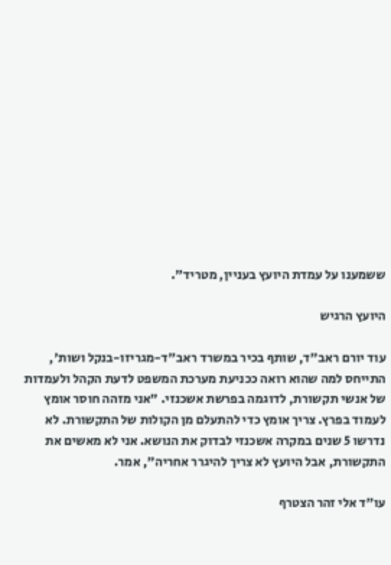ששמענו על עמדת היועץ בעניין, מטריד".

היועץ הרגיש

עוד יורם ראב"ד, שותף בכיר במשרד ראב"ד-מגריזו-בנקל ושות', התייחס למה שהוא רואה ככניעת מערכת המשפט לדעת הקהל ולעמדות של אנשי תקשורת, לדוגמה בפרשת אשכנזי. "אני מזהה חוסר אומץ לעמוד בפרץ. צריך אומץ כדי להתעלם מן הקולות של התקשורת. לא נדרשו 5 שנים במקרה אשכנזי לבדוק את הנושא. אני לא מאשים את התקשורת, אבל היועץ לא צריך להיגרר אחריה", אמר.

עו"ד אלי זהר הצטרף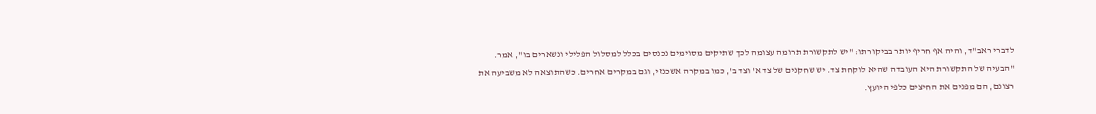לדברי ראב"ד, והיה אף חריף יותר בביקורתו: "יש לתקשורת תרומה עצומה לכך שתיקים מסוימים נכנסים בכלל למסלול הפלילי ונשארים בו", אמר. "הבעיה של התקשורת היא העובדה שהיא לוקחת צד. יש שחקנים של צד א' וצד ב', כמו במקרה אשכנזי, וגם במקרים אחרים. כשהתוצאה לא משביעה את רצונם, הם מפנים את החיצים כלפי היועץ.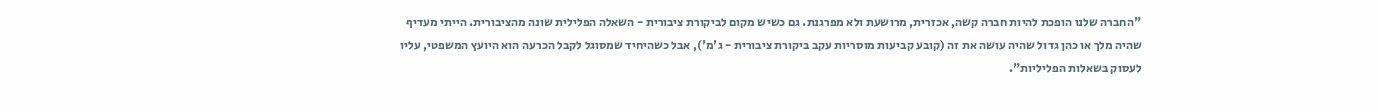"החברה שלנו הופכת להיות חברה קשה, אכזרית, מרושעת ולא מפרגנת. גם כשיש מקום לביקורת ציבורית - השאלה הפלילית שונה מהציבורית. הייתי מעדיף שהיה מלך או כהן גדול שהיה עושה את זה (קובע קביעות מוסריות עקב ביקורת ציבורית - ג'מ'), אבל כשהיחיד שמסוגל לקבל הכרעה הוא היועץ המשפטי, עליו לעסוק בשאלות הפליליות".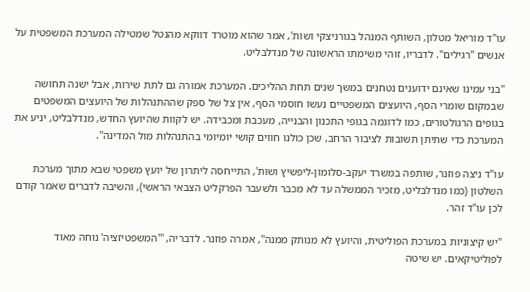עו"ד מוריאל מטלון, השותף המנהל בגורניצקי ושות', אמר שהוא מוטרד דווקא מהנטל שמטילה המערכת המשפטית על אנשים "רגילים". לדבריו, זוהי משימתו הראשונה של מנדלבליט.

"בני עמינו שאינם ידוענים נטחנים במשך שנים תחת ההליכים. המערכת אמורה גם לתת שירות, אבל ישנה תחושה שבמקום שומרי הסף, היועצים המשפטיים נעשו חוסמי הסף, אין צל של ספק שההתנהלות של היועצים המשפטים בגופים הרגולטורים, כמו לדוגמה בגופי התכנון והבנייה, מעכבת ומכבידה. יש לקוות שהיועץ החדש, מנדלבליט, יניע את המערכת כדי שתיתן תשובות לציבור הרחב, שכן כולנו חווים קושי יומיומי בהתנהלות מול המדינה".

עו"ד ניצה פוזנר, שותפה במשרד יעקב-סלומון-ליפשיץ ושות', התייחסה ליתרון של יועץ משפטי שבא מתוך מערכת השלטון (כמו מנדלבליט, מזכיר הממשלה עד לא מכבר ולשעבר הפרקליט הצבאי הראשי), והשיבה לדברים שאמר קודם לכן עו"ד זהר.

"יש קיצוניות במערכת הפוליטית, והיועץ לא מנותק ממנה", אמרה פוזנר. לדבריה, "'המשפטיזציה' נוחה מאוד לפוליטיקאים. יש שיטה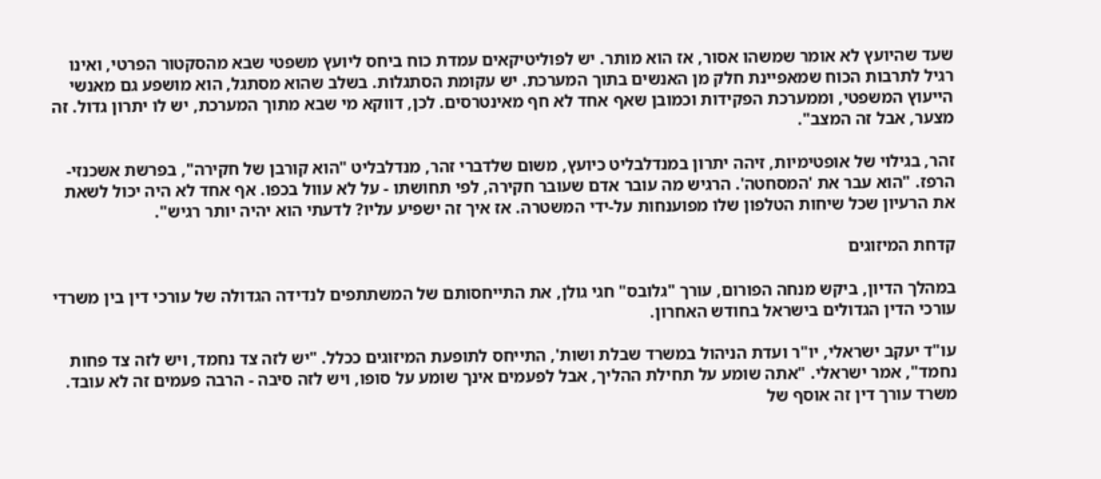שעד שהיועץ לא אומר שמשהו אסור, אז הוא מותר. יש לפוליטיקאים עמדת כוח ביחס ליועץ משפטי שבא מהסקטור הפרטי, ואינו רגיל לתרבות הכוח שמאפיינת חלק מן האנשים בתוך המערכת. יש עקומת הסתגלות. בשלב שהוא מסתגל, הוא מושפע גם מאנשי הייעוץ המשפטי, וממערכת הפקידות וכמובן שאף אחד לא חף מאינטרסים. לכן, דווקא מי שבא מתוך המערכת, יש לו יתרון גדול. זה מצער, אבל זה המצב".

זהר, בגילוי של אופטימיות, זיהה יתרון במנדלבליט כיועץ, משום שלדברי זהר, מנדלבליט "הוא קורבן של חקירה", בפרשת אשכנזי-הרפז. "הוא עבר את 'המסחטה'. הרגיש מה עובר אדם שעובר חקירה, לפי תחושתו - על לא עוול בכפו. אף אחד לא היה יכול לשאת את הרעיון שכל שיחות הטלפון שלו מפוענחות על-ידי המשטרה. אז איך זה ישפיע עליו? לדעתי הוא יהיה יותר רגיש".

קדחת המיזוגים

במהלך הדיון, ביקש מנחה הפורום, עורך "גלובס" חגי גולן, את התייחסותם של המשתתפים לנדידה הגדולה של עורכי דין בין משרדי עורכי הדין הגדולים בישראל בחודש האחרון.

עו"ד יעקב ישראלי, יו"ר ועדת הניהול במשרד שבלת ושות', התייחס לתופעת המיזוגים ככלל. "יש לזה צד נחמד, ויש לזה צד פחות נחמד", אמר ישראלי. "אתה שומע על תחילת ההליך, אבל לפעמים אינך שומע על סופו, ויש לזה סיבה - הרבה פעמים זה לא עובד. משרד עורך דין זה אוסף של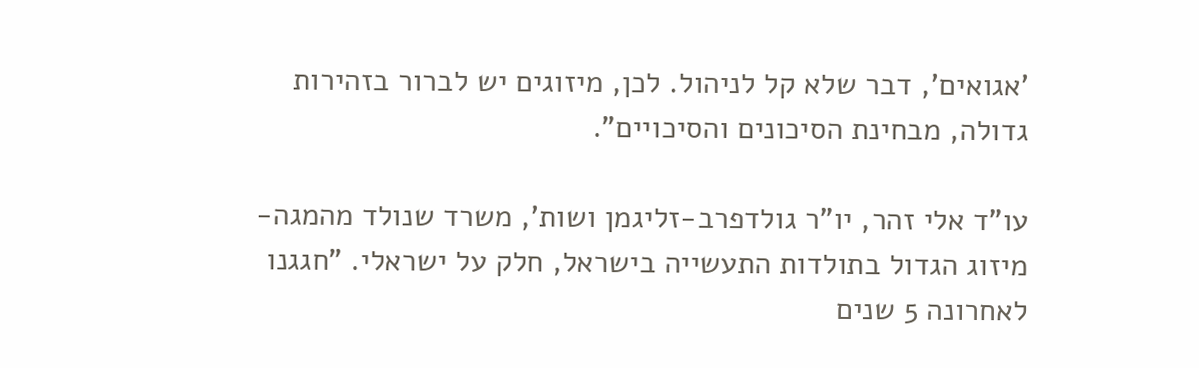'אגואים', דבר שלא קל לניהול. לכן, מיזוגים יש לברור בזהירות גדולה, מבחינת הסיכונים והסיכויים".

עו"ד אלי זהר, יו"ר גולדפרב-זליגמן ושות', משרד שנולד מהמגה-מיזוג הגדול בתולדות התעשייה בישראל, חלק על ישראלי. "חגגנו לאחרונה 5 שנים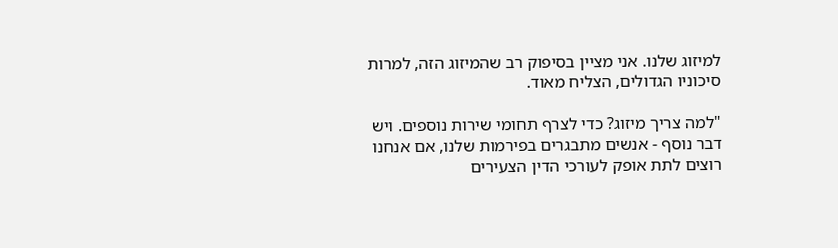למיזוג שלנו. אני מציין בסיפוק רב שהמיזוג הזה, למרות סיכוניו הגדולים, הצליח מאוד.

"למה צריך מיזוג? כדי לצרף תחומי שירות נוספים. ויש דבר נוסף - אנשים מתבגרים בפירמות שלנו, אם אנחנו רוצים לתת אופק לעורכי הדין הצעירים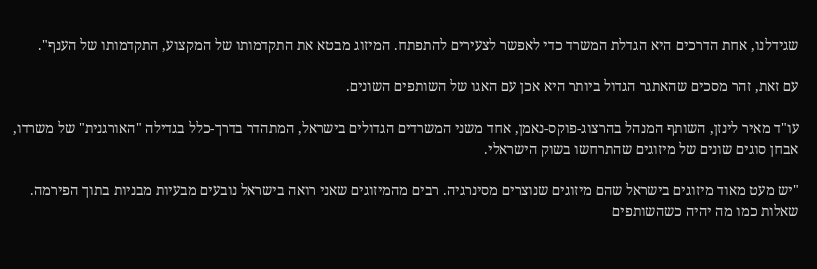שגידלנו, אחת הדרכים היא הגדלת המשרד כדי לאפשר לצעירים להתפתח. המיזוג מבטא את התקדמותו של המקצוע, התקדמותו של הענף".

עם זאת, זהר מסכים שהאתגר הגדול ביותר היא אכן עם האגו של השותפים השונים.

עו"ד מאיר לינזן, השותף המנהל בהרצוג-פוקס-נאמן, אחד משני המשרדים הגדולים בישראל, המתהדר בדרך-כלל בגדילה "האורגנית" של משרדו, אבחן סוגים שונים של מיזוגים שהתרחשו בשוק הישראלי.

"יש מעט מאוד מיזוגים בישראל שהם מיזוגים שנוצרים מסינרגיה. רבים מהמיזוגים שאני רואה בישראל נובעים מבעיות מבניות בתוך הפירמה. שאלות כמו מה יהיה כשהשותפים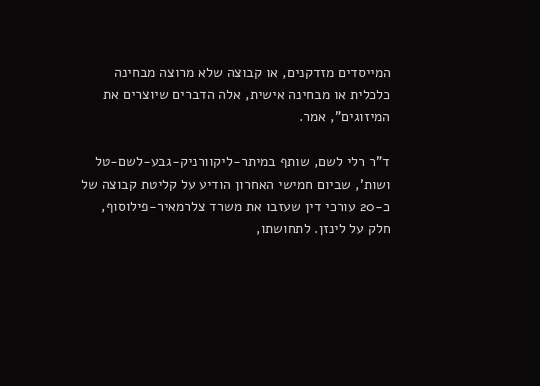המייסדים מזדקנים, או קבוצה שלא מרוצה מבחינה כלכלית או מבחינה אישית, אלה הדברים שיוצרים את המיזוגים", אמר.

ד"ר רלי לשם, שותף במיתר-ליקוורניק-גבע-לשם-טל ושות', שביום חמישי האחרון הודיע על קליטת קבוצה של כ-20 עורכי דין שעזבו את משרד צלרמאיר-פילוסוף, חלק על לינזן. לתחושתו,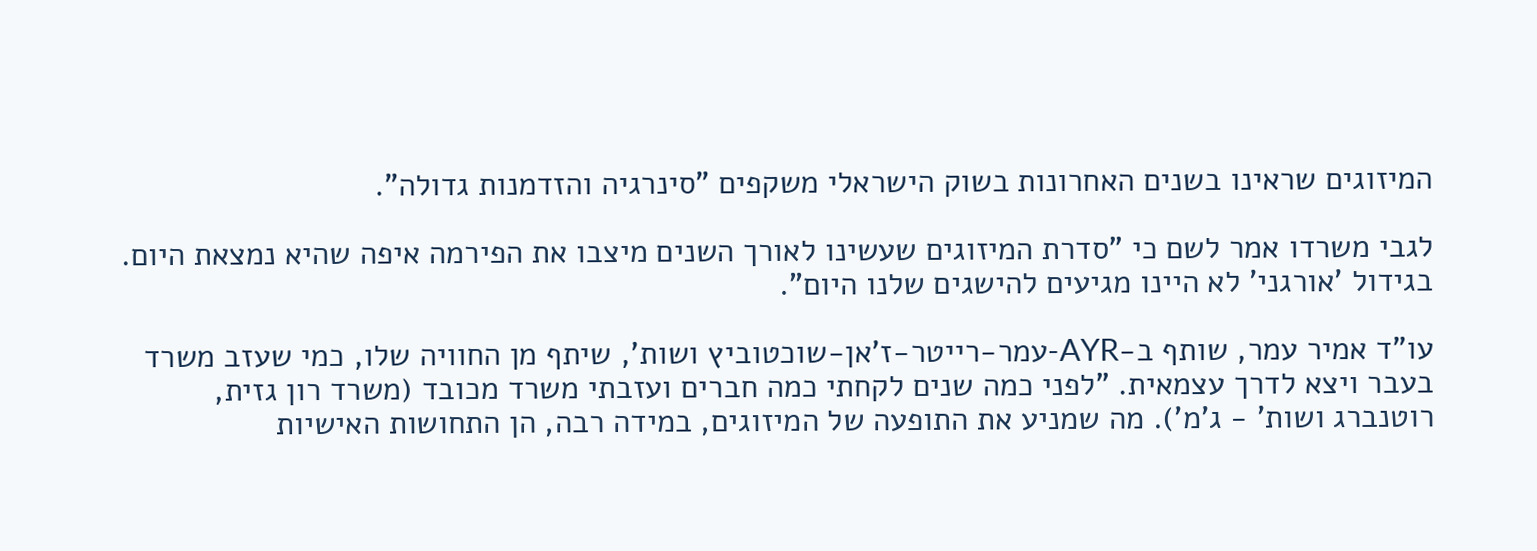המיזוגים שראינו בשנים האחרונות בשוק הישראלי משקפים "סינרגיה והזדמנות גדולה".

לגבי משרדו אמר לשם כי "סדרת המיזוגים שעשינו לאורך השנים מיצבו את הפירמה איפה שהיא נמצאת היום. בגידול 'אורגני' לא היינו מגיעים להישגים שלנו היום".

עו"ד אמיר עמר, שותף ב-AYR-עמר-רייטר-ז'אן-שוכטוביץ ושות', שיתף מן החוויה שלו, כמי שעזב משרד בעבר ויצא לדרך עצמאית. "לפני כמה שנים לקחתי כמה חברים ועזבתי משרד מכובד (משרד רון גזית, רוטנברג ושות' - ג'מ'). מה שמניע את התופעה של המיזוגים, במידה רבה, הן התחושות האישיות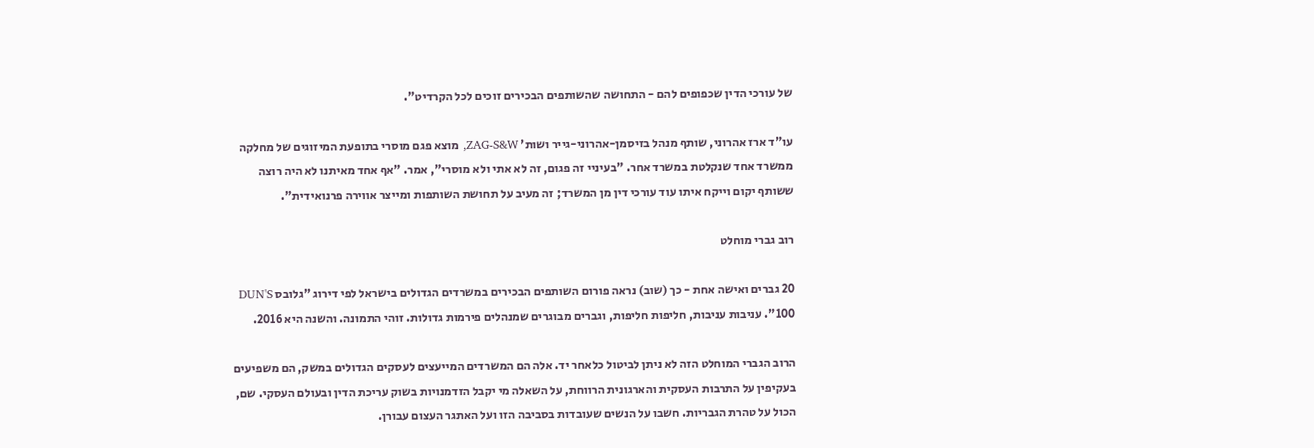של עורכי הדין שכפופים להם - התחושה שהשותפים הבכירים זוכים לכל הקרדיט".

עו"ד ארז אהרוני, שותף מנהל בזיסמן-אהרוני-גייר ושות' ZAG-S&W, מוצא פגם מוסרי בתופעת המיזוגים של מחלקה ממשרד אחד שנקלטת במשרד אחר. "בעיניי זה פגום, זה לא אתי ולא מוסרי", אמר. "אף אחד מאיתנו לא היה רוצה ששותף יקום וייקח איתו עוד עורכי דין מן המשרד; זה מעיב על תחושת השותפות ומייצר אווירה פרנואידית".

רוב גברי מוחלט

20 גברים ואישה אחת - כך (שוב) נראה פורום השותפים הבכירים במשרדים הגדולים בישראל לפי דירוג "גלובס DUN'S 100". עניבות עניבות, חליפות חליפות, וגברים מבוגרים שמנהלים פירמות גדולות. זוהי התמונה. והשנה היא 2016.

הרוב הגברי המוחלט הזה לא ניתן לביטול כלאחר יד. אלה הם המשרדים המייעצים לעסקים הגדולים במשק, הם משפיעים בעקיפין על התרבות העסקית והארגונית הרווחת, על השאלה מי יקבל הזדמנויות בשוק עריכת הדין ובעולם העסקי. שם, הכול על טהרת הגבריות. חשבו על הנשים שעובדות בסביבה הזו ועל האתגר העצום עבורן.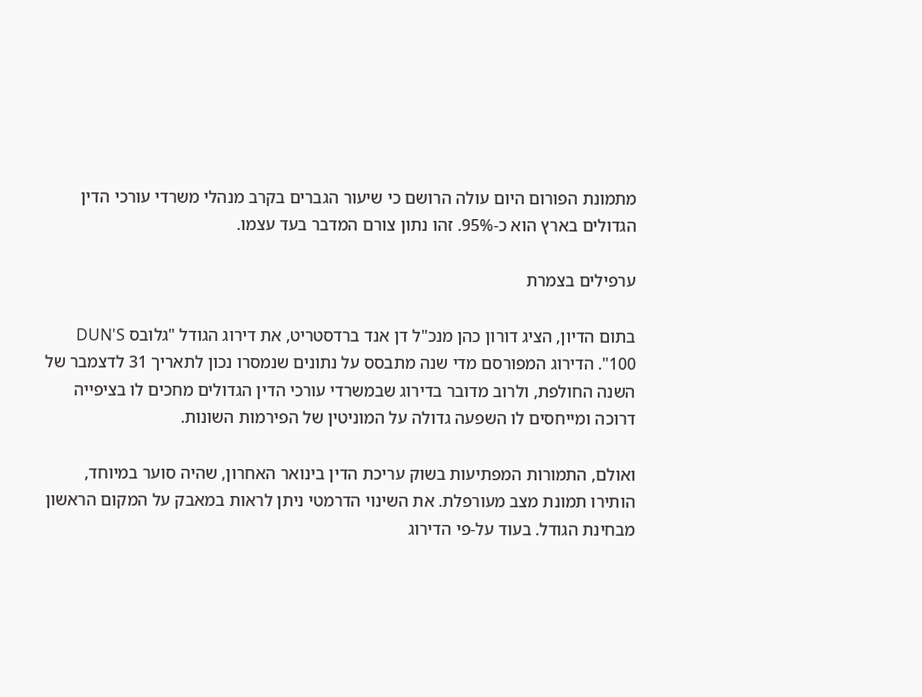מתמונת הפורום היום עולה הרושם כי שיעור הגברים בקרב מנהלי משרדי עורכי הדין הגדולים בארץ הוא כ-95%. זהו נתון צורם המדבר בעד עצמו.

ערפילים בצמרת

בתום הדיון, הציג דורון כהן מנכ"ל דן אנד ברדסטריט, את דירוג הגודל "גלובס DUN'S 100". הדירוג המפורסם מדי שנה מתבסס על נתונים שנמסרו נכון לתאריך 31 לדצמבר של השנה החולפת, ולרוב מדובר בדירוג שבמשרדי עורכי הדין הגדולים מחכים לו בציפייה דרוכה ומייחסים לו השפעה גדולה על המוניטין של הפירמות השונות.

ואולם, התמורות המפתיעות בשוק עריכת הדין בינואר האחרון, שהיה סוער במיוחד, הותירו תמונת מצב מעורפלת. את השינוי הדרמטי ניתן לראות במאבק על המקום הראשון מבחינת הגודל. בעוד על-פי הדירוג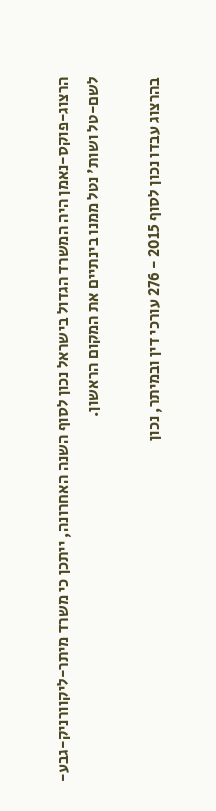הרצוג-פוקס-נאמן היה המשרד הגדול בישראל נכון לסוף השנה האחרונה, ייתכן כי משרד מיתר-ליקוורניק-גבע-לשם-טל ושות' נטל ממנו בינתיים את המקום הראשון.

בהרצוג עבדו נכון לסוף 2015 - 276 עורכי דין ובמיתר, נכון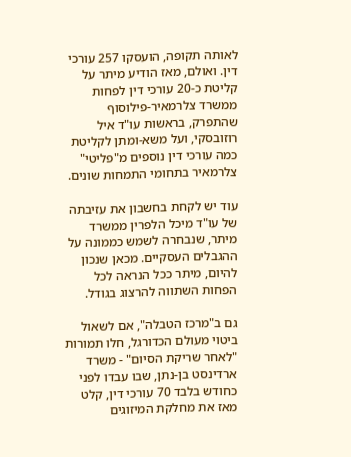לאותה תקופה, הועסקו 257 עורכי דין. ואולם, מאז הודיע מיתר על קליטת כ-20 עורכי דין לפחות ממשרד צלרמאיר-פילוסוף שהתפרק, בראשות עו"ד איל רוזובסקי, ועל משא-ומתן לקליטת כמה עורכי דין נוספים מ"פליטי" צלרמאיר בתחומי התמחות שונים.

עוד יש לקחת בחשבון את עזיבתה של עו"ד מיכל הלפרין ממשרד מיתר, שנבחרה לשמש כממונה על ההגבלים העסקיים. מכאן שנכון להיום, מיתר ככל הנראה לכל הפחות השתווה להרצוג בגודל.

גם ב"מרכז הטבלה", אם לשאול ביטוי מעולם הכדורגל, חלו תמורות "לאחר שריקת הסיום" - משרד ארדינסט בן-נתן, שבו עבדו לפני כחודש בלבד 70 עורכי דין, קלט מאז את מחלקת המיזוגים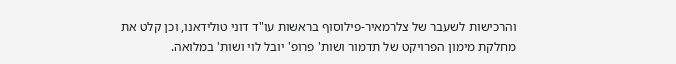והרכישות לשעבר של צלרמאיר-פילוסוף בראשות עו"ד דוני טולידאנו, וכן קלט את מחלקת מימון הפרויקט של תדמור ושות' פרופ' יובל לוי ושות' במלואה.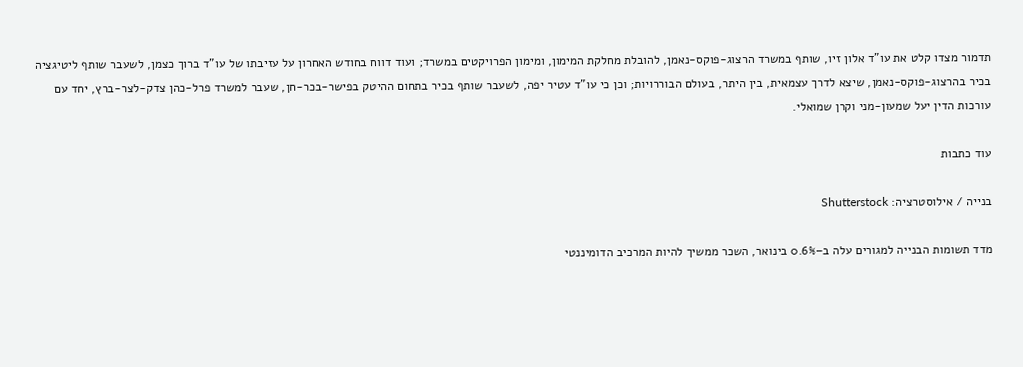תדמור מצדו קלט את עו"ד אלון זיו, שותף במשרד הרצוג-פוקס-נאמן, להובלת מחלקת המימון, ומימון הפרויקטים במשרד; ועוד דווח בחודש האחרון על עזיבתו של עו"ד ברוך כצמן, לשעבר שותף ליטיגציה בכיר בהרצוג-פוקס-נאמן, שיצא לדרך עצמאית, בין היתר, בעולם הבוררויות; וכן כי עו"ד עטיר יפה, לשעבר שותף בכיר בתחום ההיטק בפישר-בכר-חן, שעבר למשרד פרל-כהן צדק-לצר-ברץ, יחד עם עורכות הדין יעל שמעון-מני וקרן שמואלי.

עוד כתבות

בנייה / אילוסטרציה: Shutterstock

מדד תשומות הבנייה למגורים עלה ב–0.6% בינואר, השכר ממשיך להיות המרכיב הדומיננטי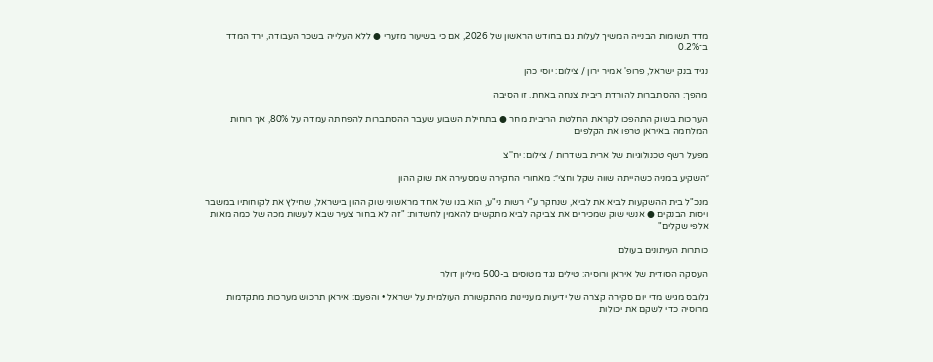מדד תשומות הבנייה המשיך לעלות גם בחודש הראשון של 2026, אם כי בשיעור מזערי ● ללא העלייה בשכר העבודה, ירד המדד ב־0.2%

נגיד בנק ישראל, פרופ' אמיר ירון / צילום: יוסי כהן

מהפך: ההסתברות להורדת ריבית צנחה באחת. זו הסיבה

הערכות בשוק התהפכו לקראת החלטת הריבית מחר ● בתחילת השבוע שעבר ההסתברות להפחתה עמדה על 80%, אך רוחות המלחמה באיראן טרפו את הקלפים

מפעל רשף טכנולוגיות של ארית בשדרות / צילום: יח''צ

״השקיע במניה כשהייתה שווה שקל וחצי״: מאחורי החקירה שמסעירה את שוק ההון

מנכ"ל בית ההשקעות לביא את לביא, שנחקר ע"י רשות ני"ע, הוא בנו של אחד מראשוני שוק ההון בישראל, שחילץ את לקוחותיו במשבר ויסות הבנקים ● אנשי שוק שמכירים את צביקה לביא מתקשים להאמין לחשדות: "זה לא בחור צעיר שבא לעשות מכה של כמה מאות אלפי שקלים"

כותרות העיתונים בעולם

העסקה הסודית של איראן ורוסיה: טילים נגד מטוסים ב-500 מיליון דולר

גלובס מגיש מדי יום סקירה קצרה של ידיעות מעניינות מהתקשורת העולמית על ישראל • והפעם: איראן תרכוש מערכות מתקדמות מרוסיה כדי לשקם את יכולות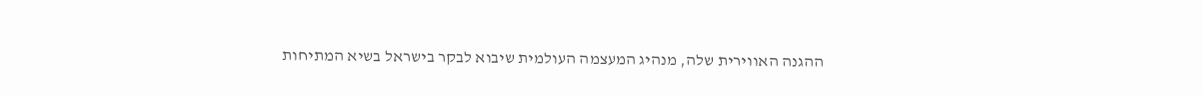ההגנה האווירית שלה, מנהיג המעצמה העולמית שיבוא לבקר בישראל בשיא המתיחות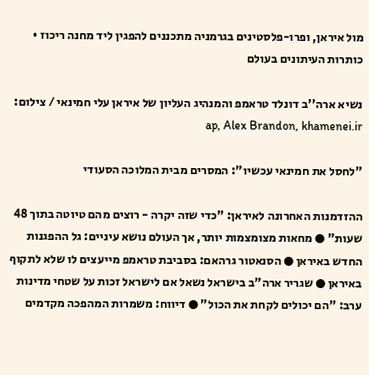מול איראן, ופרו-פלסטינים בגרמניה מתכננים להפגין ליד מחנה ריכוז • כותרות העיתונים בעולם

נשיא ארה''ב דונלד טראמפ והמנהיג העליון של איראן עלי חמינאי / צילום: ap, Alex Brandon, khamenei.ir

"לחסל את חמינאי עכשיו": המסרים מבית המלוכה הסעודי

ההזדמנות האחרונה לאיראן: "כדי שזה יקרה - רוצים מהם טיוטה בתוך 48 שעות" ● מחאות מצומצמות יותר, אך העולם נושא עיניים: גל ההפגנות החדש באיראן ● הסנאטור גרהאם: בסביבת טראמפ מייעצים לו שלא לתקוף באיראן ● שגריר ארה"ב בישראל נשאל אם לישראל זכות על שטחי מדינות ערב: "הם יכולים לקחת את הכול" ● דיווח: משמרות המהפכה מקדמים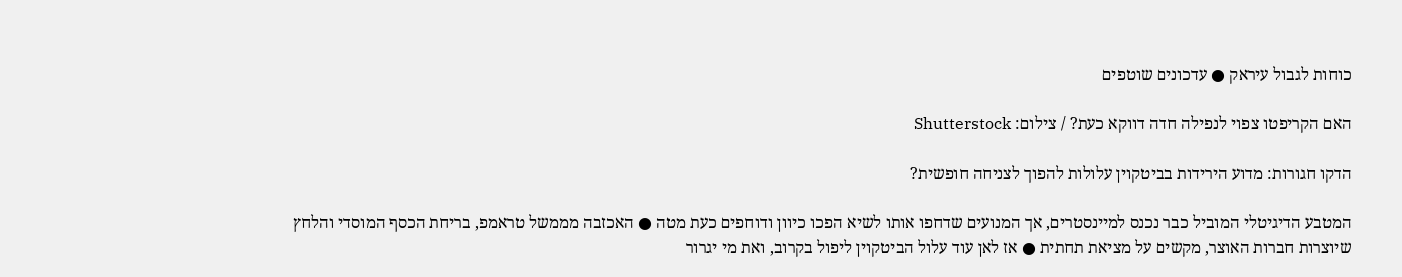כוחות לגבול עיראק ● עדכונים שוטפים

האם הקריפטו צפוי לנפילה חדה דווקא כעת? / צילום: Shutterstock

הדקו חגורות: מדוע הירידות בביטקוין עלולות להפוך לצניחה חופשית?

המטבע הדיגיטלי המוביל כבר נכנס למיינסטרים, אך המנועים שדחפו אותו לשיא הפכו כיוון ודוחפים כעת מטה ● האכזבה מממשל טראמפ, בריחת הכסף המוסדי והלחץ שיוצרות חברות האוצר, מקשים על מציאת תחתית ● אז לאן עוד עלול הביטקוין ליפול בקרוב, ואת מי יגרור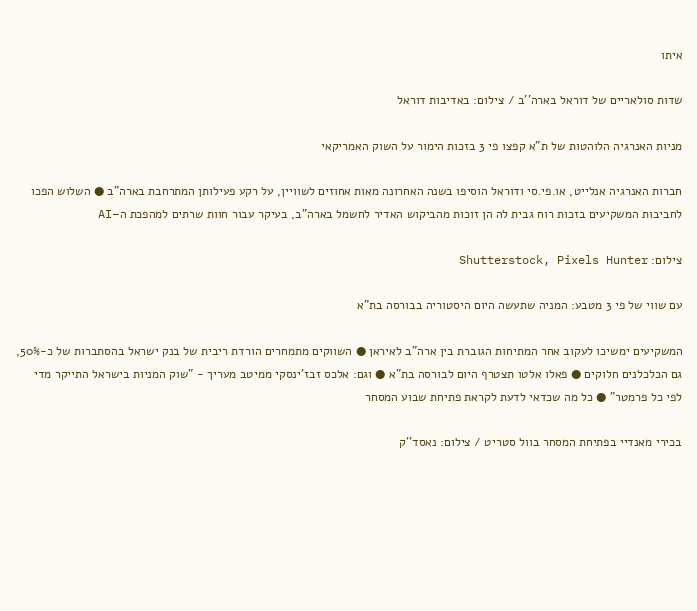איתו

שדות סולאריים של דוראל בארה''ב / צילום: באדיבות דוראל

מניות האנרגיה הלוהטות של ת"א קפצו פי 3 בזכות הימור על השוק האמריקאי

חברות האנרגיה אנלייט, או.פי.סי ודוראל הוסיפו בשנה האחרונה מאות אחוזים לשוויין, על רקע פעילותן המתרחבת בארה"ב ● השלוש הפכו לחביבות המשקיעים בזכות רוח גבית לה הן זוכות מהביקוש האדיר לחשמל בארה"ב, בעיקר עבור חוות שרתים למהפכת ה–AI

צילום: Shutterstock, Pixels Hunter

עם שווי של פי 3 מטבע: המניה שתעשה היום היסטוריה בבורסה בת"א

המשקיעים ימשיכו לעקוב אחר המתיחות הגוברת בין ארה"ב לאיראן ● השווקים מתמחרים הורדת ריבית של בנק ישראל בהסתברות של כ-50%, גם הכלכלנים חלוקים ● פאלו אלטו תצטרף היום לבורסה בת"א ● וגם: אלכס זבז'ינסקי ממיטב מעריך - "שוק המניות בישראל התייקר מדי לפי כל פרמטר" ● כל מה שכדאי לדעת לקראת פתיחת שבוע המסחר

בכירי מאנדיי בפתיחת המסחר בוול סטריט / צילום: נאסד''ק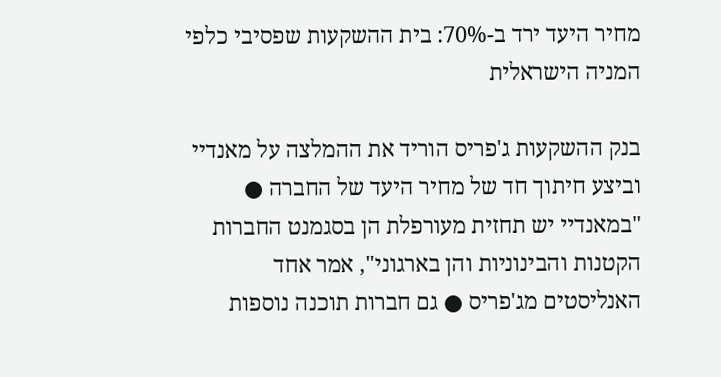מחיר היעד ירד ב-70%: בית ההשקעות שפסיבי כלפי המניה הישראלית

בנק ההשקעות ג'פריס הוריד את ההמלצה על מאנדיי וביצע חיתוך חד של מחיר היעד של החברה ● "במאנדיי יש תחזית מעורפלת הן בסגמנט החברות הקטנות והבינוניות והן בארגוני", אמר אחד האנליסטים מג'פריס ● גם חברות תוכנה נוספות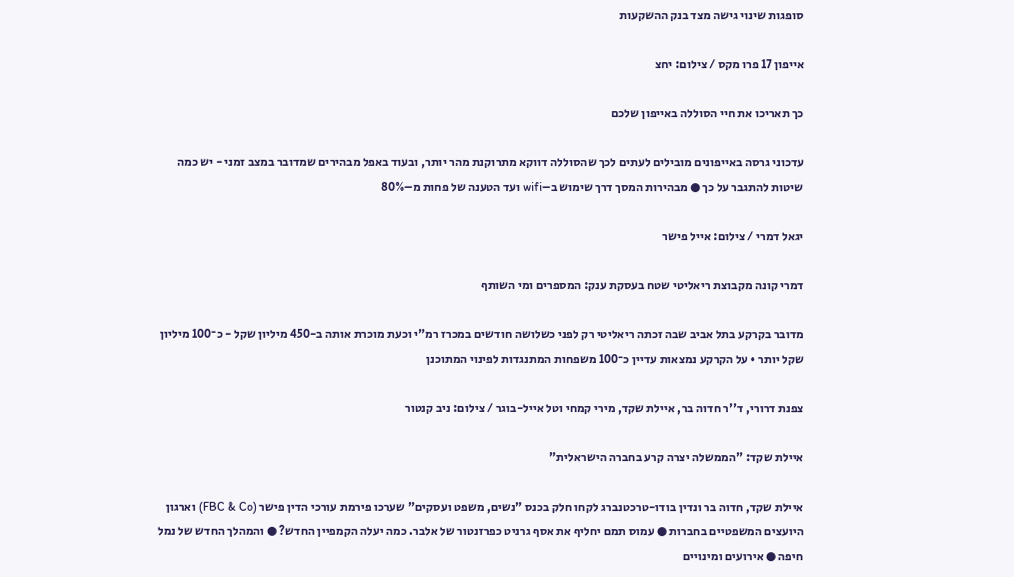סופגות שינוי גישה מצד בנק ההשקעות

אייפון 17 פרו מקס / צילום: יחצ

כך תאריכו את חיי הסוללה באייפון שלכם

עדכוני גרסה באייפונים מובילים לעתים לכך שהסוללה דווקא מתרוקנת מהר יותר, ובעוד באפל מבהירים שמדובר במצב זמני - יש כמה שיטות להתגבר על כך ● מבהירות המסך דרך שימוש ב–wifi ועד הטענה של פחות מ–80%

יגאל דמרי / צילום: אייל פישר

דמרי קונה מקבוצת ריאליטי שטח בעסקת ענק: המספרים ומי השותף

מדובר בקרקע בתל אביב שבה זכתה ריאליטי רק לפני כשלושה חודשים במכרז רמ"י וכעת מוכרת אותה ב-450 מיליון שקל - כ־100 מיליון שקל יותר • על הקרקע נמצאות עדיין כ־100 משפחות המתנגדות לפינוי המתוכנן

צפנת דרורי, ד''ר חדוה בר, איילת שקד, מירי קמחי וטל אייל-בוגר / צילום: ניב קנטור

איילת שקד: "הממשלה יצרה קרע בחברה הישראלית"

איילת שקד, חדוה בר ונדין בודו-טרכטנברג לקחו חלק בכנס "נשים, משפט ועסקים" שערכו פירמת עורכי הדין פישר (FBC & Co) וארגון היועצים המשפטיים בחברות ● עמוס תמם יחליף את אסף גרניט כפרזנטור של אלבר. כמה יעלה הקמפיין החדש? ● והמהלך החדש של נמל חיפה ● אירועים ומינויים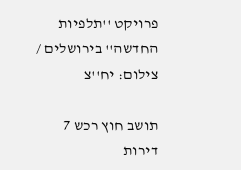פרויקט ''תלפיות החדשה'' בירושלים / צילום: יח''צ

תושב חוץ רכש 7 דירות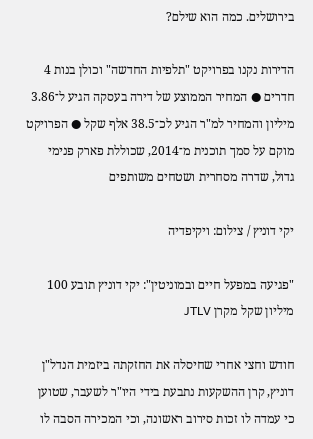בירושלים. כמה הוא שילם?

הדירות נקנו בפרויקט "תלפיות החדשה" וכולן בנות 4 חדרים ● המחיר הממוצע של דירה בעסקה הגיע ל־3.86 מיליון והמחיר למ"ר הגיע לכ־38.5 אלף שקל ● הפרויקט מוקם על סמך תוכנית מ־2014, שכוללת פארק פנימי גדול, שדרה מסחרית ושטחים משותפים

יקי דוניץ / צילום: ויקיפדיה

"פגיעה במפעל חיים ובמוניטין": יקי דוניץ תובע 100 מיליון שקל מקרן JTLV

חודש וחצי אחרי שחיסלה את החזקתה ביזמית הנדל"ן דוניץ, קרן ההשקעות נתבעת בידי היו"ר לשעבר, שטוען כי עמדה לו זכות סירוב ראשונה, וכי המכירה הסבה לו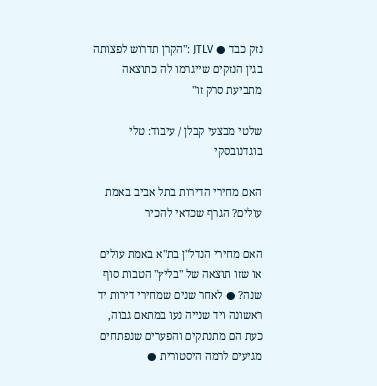נזק כבד ● JTLV :"הקרן תדרוש לפצותה בגין הנזקים שייגרמו לה כתוצאה מתביעת סרק זו"

שלטי מבצעי קבלן / עיבוד: טלי בוגדנובסקי

האם מחירי הדירות בתל אביב באמת עולים? הגרף שכדאי להכיר

האם מחירי הנדל"ן בת"א באמת עולים או שזו תוצאה של "בליץ" הטבות סוף שנה? ● לאחר שנים שמחירי דירות יד ראשונה ויד שנייה נעו במתאם גבוה, כעת הם מתנתקים והפערים שנפתחים מגיעים לרמה היסטורית ●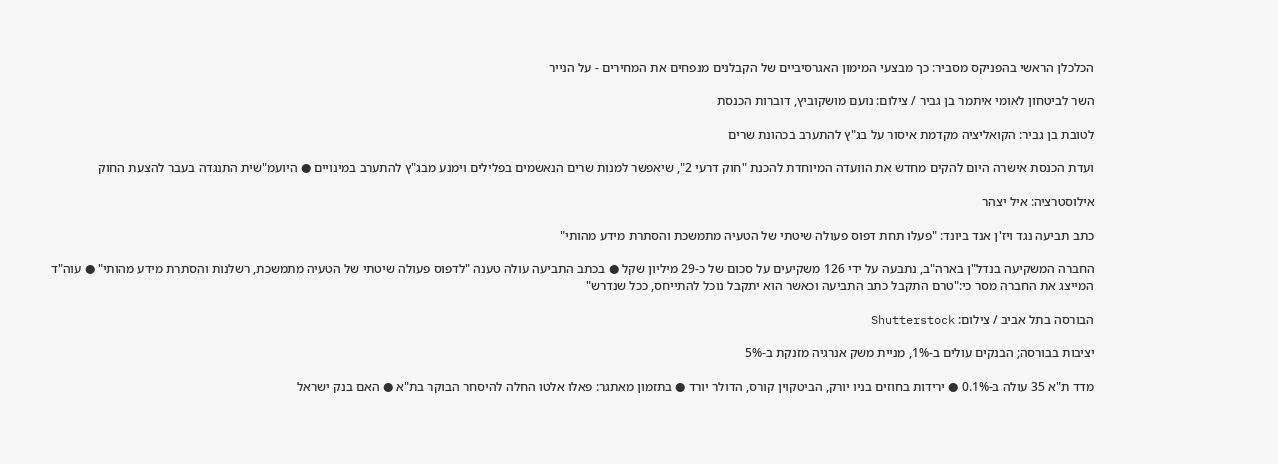הכלכלן הראשי בהפניקס מסביר: כך מבצעי המימון האגרסיביים של הקבלנים מנפחים את המחירים - על הנייר

השר לביטחון לאומי איתמר בן גביר / צילום: נועם מושקוביץ, דוברות הכנסת

לטובת בן גביר: הקואליציה מקדמת איסור על בג"ץ להתערב בכהונת שרים

ועדת הכנסת אישרה היום להקים מחדש את הוועדה המיוחדת להכנת "חוק דרעי 2", שיאפשר למנות שרים הנאשמים בפלילים וימנע מבג"ץ להתערב במינויים ● היועמ"שית התנגדה בעבר להצעת החוק

אילוסטרציה: איל יצהר

כתב תביעה נגד ויז'ן אנד ביונד: "פעלו תחת דפוס פעולה שיטתי של הטעיה מתמשכת והסתרת מידע מהותי"

החברה המשקיעה בנדל"ן בארה"ב, נתבעה על ידי 126 משקיעים על סכום של כ-29 מיליון שקל ● בכתב התביעה עולה טענה "לדפוס פעולה שיטתי של הטעיה מתמשכת, רשלנות והסתרת מידע מהותי" ● עוה"ד המייצג את החברה מסר כי:"טרם התקבל כתב התביעה וכאשר הוא יתקבל נוכל להתייחס, ככל שנדרש"

הבורסה בתל אביב / צילום: Shutterstock

יציבות בבורסה; הבנקים עולים ב-1%, מניית משק אנרגיה מזנקת ב-5%

מדד ת"א 35 עולה ב-0.1% ● ירידות בחוזים בניו יורק, הביטקוין קורס, הדולר יורד ● בתזמון מאתגר: פאלו אלטו החלה להיסחר הבוקר בת"א ● האם בנק ישראל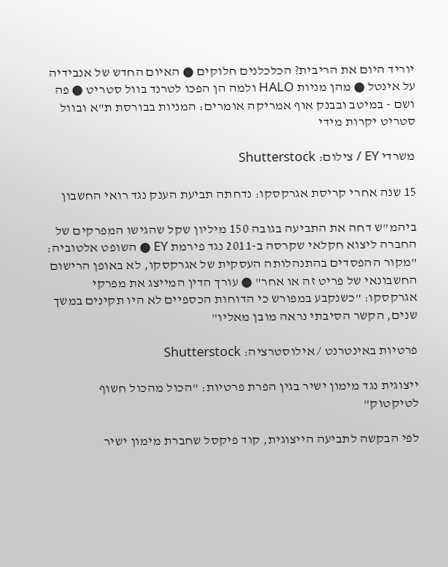יוריד היום את הריבית? הכלכלנים חלוקים ● האיום החדש של אנבידיה על אינטל ● מהן מניות HALO ולמה הן הפכו לטרנד בוול סטריט ● פה ושם - במיטב ובבנק אוף אמריקה אומרים: המניות בבורסת ת"א ובוול סטריט יקרות מידי

משרדי EY / צילום: Shutterstock

15 שנה אחרי קריסת אגרקסקו: נדחתה תביעת הענק נגד רואי החשבון

ביהמ"ש דחה את התביעה בגובה 150 מיליון שקל שהגישו המפרקים של החברה ליצוא חקלאי שקרסה ב-2011 נגד פירמת EY ● השופט אלטוביה: "מקור ההפסדים בהתנהלותה העסקית של אגרקסקו, לא באופן הרישום החשבונאי של פריט זה או אחר" ● עורך הדין המייצג את מפרקי אגרקסקו: "כשנקבע במפורש כי הדוחות הכספיים לא היו תקינים במשך שנים, הקשר הסיבתי נראה מובן מאליו"

פרטיות באינטרנט / אילוסטרציה: Shutterstock

ייצוגית נגד מימון ישיר בגין הפרת פרטיות: "הכול מהכול חשוף לטיקטוק"

לפי הבקשה לתביעה הייצוגית, קוד פיקסל שחברת מימון ישיר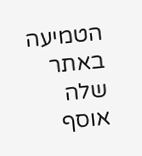הטמיעה באתר שלה אוסף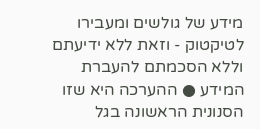מידע של גולשים ומעבירו לטיקטוק - וזאת ללא ידיעתם וללא הסכמתם להעברת המידע ● ההערכה היא שזו הסנונית הראשונה בגל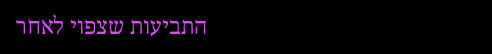התביעות שצפוי לאחר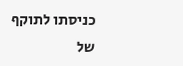כניסתו לתוקף של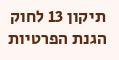תיקון 13 לחוק הגנת הפרטיות